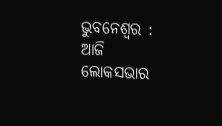ଭୁବନେଶ୍ୱର : ଆଜି ଲୋକସଭାର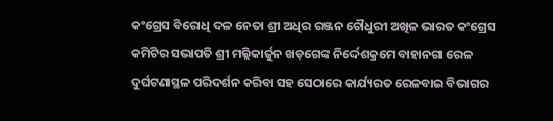କଂଗ୍ରେସ ବିରୋଧି ଦଳ ନେତା ଶ୍ରୀ ଅଧିର ରଞ୍ଜନ ଚୌଧୁରୀ ଅଖିଳ ଭାରତ କଂଗ୍ରେସ କମିଟିର ସଭାପତି ଶ୍ରୀ ମଲ୍ଲିକାର୍ଜୁନ ଖଡ଼ଗେଙ୍କ ନିର୍ଦ୍ଦେଶକ୍ରମେ ବାହାନଗା ରେଳ ଦୁର୍ଘଟଣାସ୍ଥଳ ପରିଦର୍ଶନ କରିବା ସହ ସେଠାରେ କାର୍ଯ୍ୟରତ ରେଳବାଇ ବିଭାଗର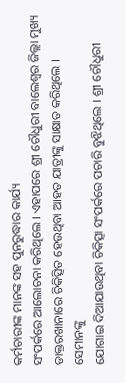କର୍ମଚାରୀଙ୍କ ମାନଙ୍କ ସହ ପୁନରୁଦ୍ଧାର କାର୍ଯ୍ୟ
ସଂପର୍କରେ ଆଲୋଚନା କରିଥିଲେ । ଏହାପରେ ଶ୍ରୀ ଚୌଧୁରୀ ବାଲେଶ୍ୱର ଜିଲ୍ଲା ମୁଖ୍ୟ ଡାକ୍ତରଖାନାରେ ଚିକିତ୍ସିତ ହେଉଥିବା ଆହତ ଯାତ୍ରୀଙ୍କୁ ସାକ୍ଷାତ କରିଥିଲେ । ସେମାନଙ୍କୁ
ଯୋଗାଇ ଦିଆଯାଉଥିବା ଚିକିତ୍ସା ସଂପର୍କରେ ପଚାରି ବୁଝିଥିଲେ । ଶ୍ରୀ ଚୌଧୁରୀ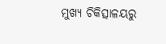ମୁଖ୍ୟ ଚିକିତ୍ସାଳୟରୁ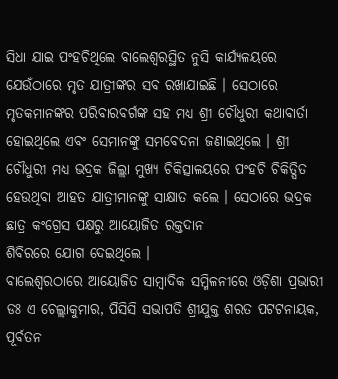ସିଧା ଯାଇ ପଂହଚିଥିଲେ ବାଲେଶ୍ୱରସ୍ଥିତ ନୁସି କାର୍ଯ୍ୟଳୟରେ ଯେଉଁଠାରେ ମୃତ ଯାତ୍ରୀଙ୍କର ସବ ରଖାଯାଇଛି । ସେଠାରେ ମୃତକମାନଙ୍କର ପରିବାରବର୍ଗଙ୍କ ସହ ମଧ୍ୟ ଶ୍ରୀ ଚୌଧୁରୀ କଥାବାର୍ତା ହୋଇଥିଲେ ଏବଂ ସେମାନଙ୍କୁ ସମବେଦନା ଜଣାଇଥିଲେ । ଶ୍ରୀ ଚୌଧୁରୀ ମଧ୍ୟ ଭଦ୍ରକ ଜିଲ୍ଲା ମୁଖ୍ୟ ଚିକିତ୍ସାଳୟରେ ପଂହଚି ଚିକିତ୍ସିତ ହେଉଥିବା ଆହତ ଯାତ୍ରୀମାନଙ୍କୁ ସାକ୍ଷାତ କଲେ । ସେଠାରେ ଭଦ୍ରକ ଛାତ୍ର କଂଗ୍ରେସ ପକ୍ଷରୁ ଆୟୋଜିତ ରକ୍ତଦାନ
ଶିବିରରେ ଯୋଗ ଦେଇଥିଲେ ।
ବାଲେଶ୍ୱରଠାରେ ଆୟୋଜିତ ସାମ୍ବାଦିକ ସମ୍ମିଳନୀରେ ଓଡ଼ିଶା ପ୍ରଭାରୀ ଡଃ ଏ ଚେଲ୍ଲାକୁମାର, ପିସିସି ସଭାପତି ଶ୍ରୀଯୁକ୍ତ ଶରତ ପଟଟନାୟକ, ପୂର୍ବତନ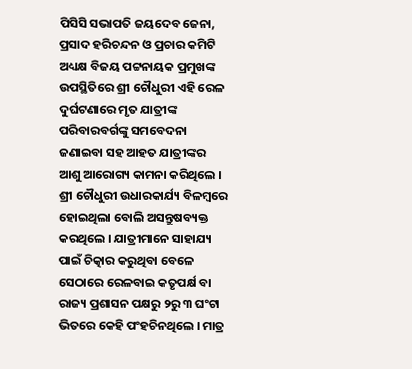ପିସିସି ସଭାପତି ଜୟଦେବ ଜେନା, ପ୍ରସାଦ ହରିଚନ୍ଦନ ଓ ପ୍ରଚାର କମିଟି ଅଧ୍ୟକ୍ଷ ବିଜୟ ପଟ୍ଟନାୟକ ପ୍ରମୁଖଙ୍କ ଉପସ୍ଥିତିରେ ଶ୍ରୀ ଚୌଧୁରୀ ଏହି ରେଳ ଦୁର୍ଘଟଣାରେ ମୃତ ଯାତ୍ରୀଙ୍କ ପରିବାରବର୍ଗଙ୍କୁ ସମବେଦନା ଜଣାଇବା ସହ ଆହତ ଯାତ୍ରୀଙ୍କର ଆଶୁ ଆରୋଗ୍ୟ କାମନା କରିଥିଲେ ।
ଶ୍ରୀ ଚୌଧୁରୀ ଉଧାରକାର୍ଯ୍ୟ ବିଳମ୍ବରେ ହୋଇଥିଲା ବୋଲି ଅସନ୍ତୁଷବ୍ୟକ୍ତ କରଥିଲେ । ଯାତ୍ରୀମାନେ ସାହାଯ୍ୟ ପାଇଁ ଚିତ୍କାର କରୁଥିବା ବେଳେ ସେଠାରେ ରେଳବାଇ କତୃପର୍କ୍ଷ ବା ରାଜ୍ୟ ପ୍ରଶାସନ ପକ୍ଷରୁ ୨ରୁ ୩ ଘଂଟା ଭିତରେ କେହି ପଂହଚିନଥିଲେ । ମାତ୍ର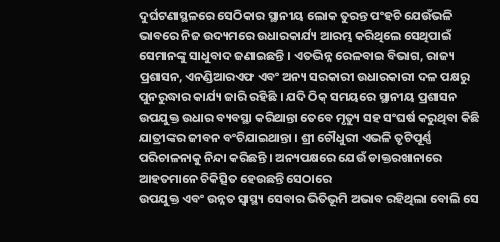ଦୁର୍ଘଟଣାସ୍ଥଳରେ ସେଠିକାର ସ୍ଥାନୀୟ ଲୋକ ତୁରନ୍ତ ପଂହଚି ଯେଉଁଭଳି ଭାବରେ ନିଜ ଉଦ୍ୟମରେ ଉଧାରକାର୍ଯ୍ୟ ଆରମ୍ଭ କରିଥିଲେ ସେଥିପାଇଁ ସେମାନଙ୍କୁ ସାଧୁବାଦ ଜଣାଇଛନ୍ତି । ଏତଦ୍ଭିନ୍ନ ରେଳବାଇ ବିଭାଗ, ରାଜ୍ୟ ପ୍ରଶାସନ, ଏନଣ୍ଡିଆରଏଫ ଏବଂ ଅନ୍ୟ ସରକାରୀ ଉଧାରକାରୀ ଦଳ ପକ୍ଷରୁ ପୁନରୁଦ୍ଧାର କାର୍ଯ୍ୟ ଜାରି ରହିଛି । ଯଦି ଠିକ୍ ସମୟରେ ସ୍ଥାନୀୟ ପ୍ରଶାସନ ଉପଯୁକ୍ତ ଉଧାର ବ୍ୟବସ୍ଥା କରିଥାନ୍ତା ତେବେ ମୃତ୍ୟୁ ସହ ସଂଘର୍ଷ କରୁଥିବା କିଛି
ଯାତ୍ରୀଙ୍କର ଜୀବନ ବଂଚିଯାଇଥାନ୍ତା । ଶ୍ରୀ ଚୌଧୁରୀ ଏଭଳି ତୃଟିପୂର୍ଣ୍ଣ ପରିଚାଳନାକୁ ନିନ୍ଦା କରିଛନ୍ତି । ଅନ୍ୟପକ୍ଷରେ ଯେଉଁ ଡାକ୍ତରଖାନାରେ ଆହତମାନେ ଚିକିତ୍ସିତ ହେଉଛନ୍ତି ସେଠାରେ
ଉପଯୁକ୍ତ ଏବଂ ଉନ୍ନତ ସ୍ୱାସ୍ଥ୍ୟ ସେବାର ଭିତିଭୂମି ଅଭାବ ରହିଥିଲା ବୋଲି ସେ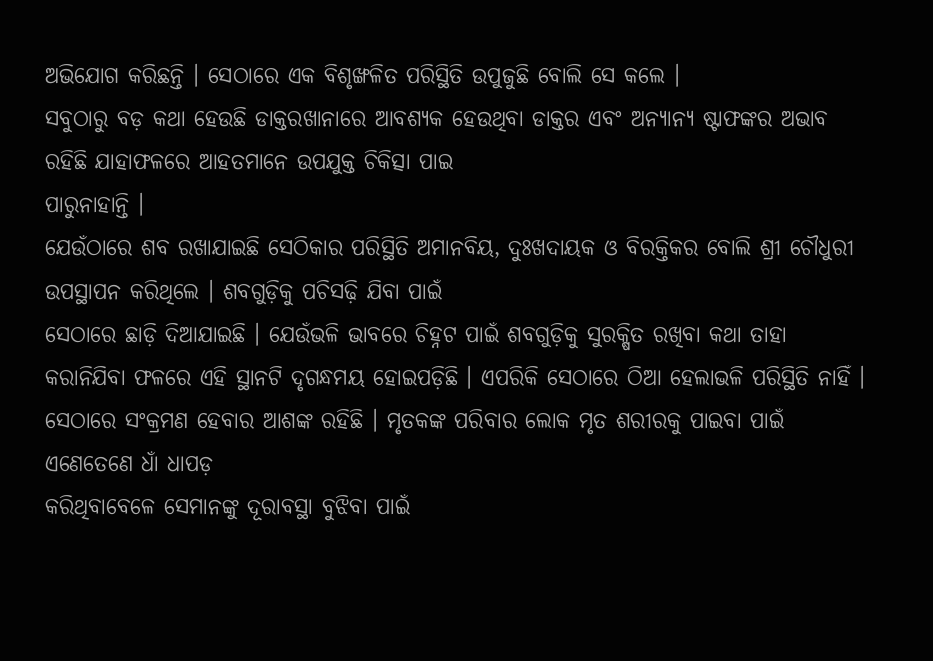ଅଭିଯୋଗ କରିଛନ୍ତି । ସେଠାରେ ଏକ ବିଶୃଙ୍ଖଳିତ ପରିସ୍ଥିତି ଉପୁଜୁଛି ବୋଲି ସେ କଲେ ।
ସବୁଠାରୁ ବଡ଼ କଥା ହେଉଛି ଡାକ୍ତରଖାନାରେ ଆବଶ୍ୟକ ହେଉଥିବା ଡାକ୍ତର ଏବଂ ଅନ୍ୟାନ୍ୟ ଷ୍ଟାଫଙ୍କର ଅଭାବ ରହିଛି ଯାହାଫଳରେ ଆହତମାନେ ଉପଯୁକ୍ତ ଚିକିତ୍ସା ପାଇ
ପାରୁନାହାନ୍ତି ।
ଯେଉଁଠାରେ ଶବ ରଖାଯାଇଛି ସେଠିକାର ପରିସ୍ଥିତି ଅମାନବିୟ, ଦୁଃଖଦାୟକ ଓ ବିରକ୍ତିକର ବୋଲି ଶ୍ରୀ ଚୌଧୁରୀ ଉପସ୍ଥାପନ କରିଥିଲେ । ଶବଗୁଡ଼ିକୁ ପଚିସଢ଼ି ଯିବା ପାଇଁ
ସେଠାରେ ଛାଡ଼ି ଦିଆଯାଇଛି । ଯେଉଁଭଳି ଭାବରେ ଚିହ୍ନଟ ପାଇଁ ଶବଗୁଡ଼ିକୁ ସୁରକ୍ଷିତ ରଖିବା କଥା ତାହା କରାନିଯିବା ଫଳରେ ଏହି ସ୍ଥାନଟି ଦୃଗନ୍ଧମୟ ହୋଇପଡ଼ିଛି । ଏପରିକି ସେଠାରେ ଠିଆ ହେଲାଭଳି ପରିସ୍ଥିତି ନାହିଁ । ସେଠାରେ ସଂକ୍ରମଣ ହେବାର ଆଶଙ୍କ ରହିଛି । ମୃତକଙ୍କ ପରିବାର ଲୋକ ମୃତ ଶରୀରକୁ ପାଇବା ପାଇଁ ଏଣେତେଣେ ଧାଁ ଧାପଡ଼
କରିଥିବାବେଳେ ସେମାନଙ୍କୁ ଦୂରାବସ୍ଥା ବୁଝିବା ପାଇଁ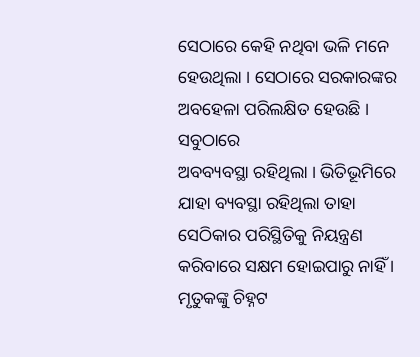ସେଠାରେ କେହି ନଥିବା ଭଳି ମନେ ହେଉଥିଲା । ସେଠାରେ ସରକାରଙ୍କର ଅବହେଳା ପରିଲକ୍ଷିତ ହେଉଛି । ସବୁଠାରେ
ଅବବ୍ୟବସ୍ଥା ରହିଥିଲା । ଭିତିଭୂମିରେ ଯାହା ବ୍ୟବସ୍ଥା ରହିଥିଲା ତାହା ସେଠିକାର ପରିସ୍ଥିତିକୁ ନିୟନ୍ତ୍ରଣ କରିବାରେ ସକ୍ଷମ ହୋଇପାରୁ ନାହିଁ । ମୃତୁକଙ୍କୁ ଚିହ୍ନଟ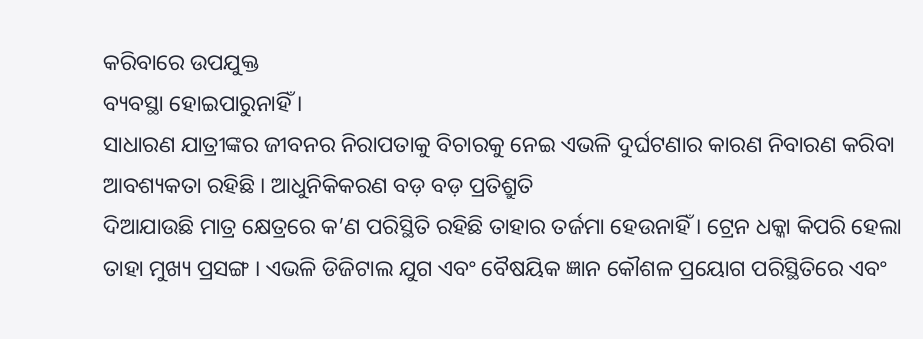କରିବାରେ ଉପଯୁକ୍ତ
ବ୍ୟବସ୍ଥା ହୋଇପାରୁନାହିଁ ।
ସାଧାରଣ ଯାତ୍ରୀଙ୍କର ଜୀବନର ନିରାପତାକୁ ବିଚାରକୁ ନେଇ ଏଭଳି ଦୁର୍ଘଟଣାର କାରଣ ନିବାରଣ କରିବା ଆବଶ୍ୟକତା ରହିଛି । ଆଧୁନିକିକରଣ ବଡ଼ ବଡ଼ ପ୍ରତିଶ୍ରୁତି
ଦିଆଯାଉଛି ମାତ୍ର କ୍ଷେତ୍ରରେ କ’ଣ ପରିସ୍ଥିତି ରହିଛି ତାହାର ତର୍ଜମା ହେଉନାହିଁ । ଟ୍ରେନ ଧକ୍କା କିପରି ହେଲା ତାହା ମୁଖ୍ୟ ପ୍ରସଙ୍ଗ । ଏଭଳି ଡିଜିଟାଲ ଯୁଗ ଏବଂ ବୈଷୟିକ ଜ୍ଞାନ କୌଶଳ ପ୍ରୟୋଗ ପରିସ୍ଥିତିରେ ଏବଂ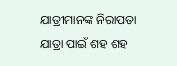ଯାତ୍ରୀମାନଙ୍କ ନିରାପତା ଯାତ୍ରା ପାଇଁ ଶହ ଶହ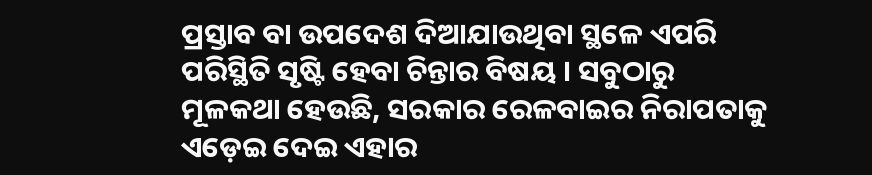ପ୍ରସ୍ତାବ ବା ଉପଦେଶ ଦିଆଯାଉଥିବା ସ୍ଥଳେ ଏପରି ପରିସ୍ଥିତି ସୃଷ୍ଟି ହେବା ଚିନ୍ତାର ବିଷୟ । ସବୁଠାରୁ ମୂଳକଥା ହେଉଛି, ସରକାର ରେଳବାଇର ନିରାପତାକୁ ଏଡ଼େଇ ଦେଇ ଏହାର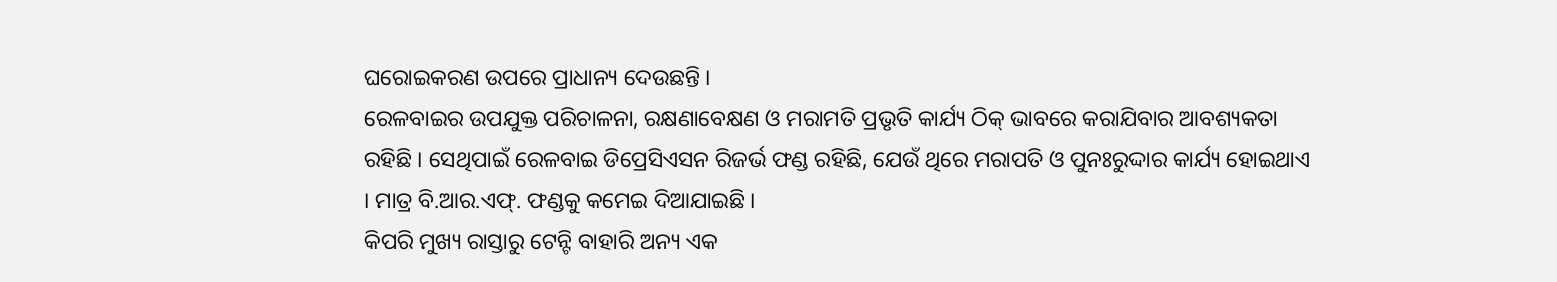ଘରୋଇକରଣ ଉପରେ ପ୍ରାଧାନ୍ୟ ଦେଉଛନ୍ତି ।
ରେଳବାଇର ଉପଯୁକ୍ତ ପରିଚାଳନା, ରକ୍ଷଣାବେକ୍ଷଣ ଓ ମରାମତି ପ୍ରଭୃତି କାର୍ଯ୍ୟ ଠିକ୍ ଭାବରେ କରାଯିବାର ଆବଶ୍ୟକତା ରହିଛି । ସେଥିପାଇଁ ରେଳବାଇ ଡିପ୍ରେସିଏସନ ରିଜର୍ଭ ଫଣ୍ଡ ରହିଛି, ଯେଉଁ ଥିରେ ମରାପତି ଓ ପୁନଃରୁଦ୍ଦାର କାର୍ଯ୍ୟ ହୋଇଥାଏ । ମାତ୍ର ବି.ଆର.ଏଫ୍. ଫଣ୍ଡକୁ କମେଇ ଦିଆଯାଇଛି ।
କିପରି ମୁଖ୍ୟ ରାସ୍ତାରୁ ଟେନ୍ଟି ବାହାରି ଅନ୍ୟ ଏକ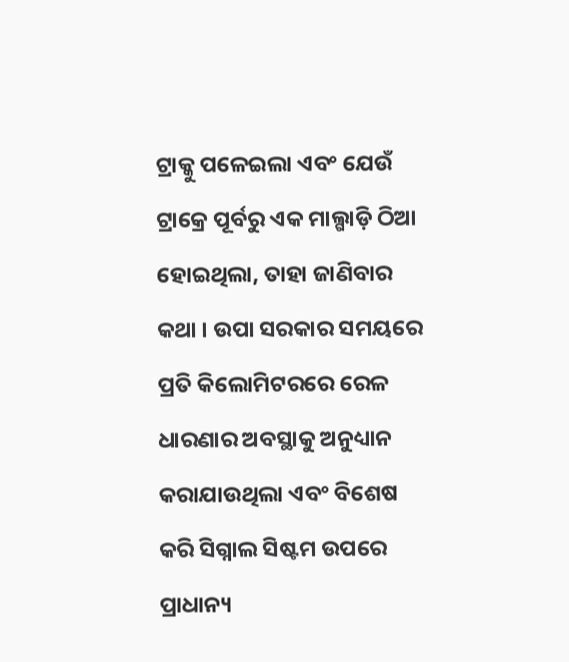ଟ୍ରାକ୍କୁ ପଳେଇଲା ଏବଂ ଯେଉଁ ଟ୍ରାକ୍ରେ ପୂର୍ବରୁ ଏକ ମାଲ୍ଗାଡ଼ି ଠିଆ ହୋଇଥିଲା, ତାହା ଜାଣିବାର କଥା । ଉପା ସରକାର ସମୟରେ ପ୍ରତି କିଲୋମିଟରରେ ରେଳ ଧାରଣାର ଅବସ୍ଥାକୁ ଅନୁଧ୍ୟାନ କରାଯାଉଥିଲା ଏବଂ ବିଶେଷ କରି ସିଗ୍ନାଲ ସିଷ୍ଟମ ଉପରେ ପ୍ରାଧାନ୍ୟ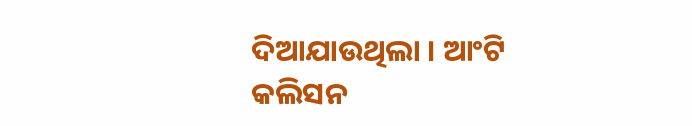ଦିଆଯାଉଥିଲା । ଆଂଟି
କଲିସନ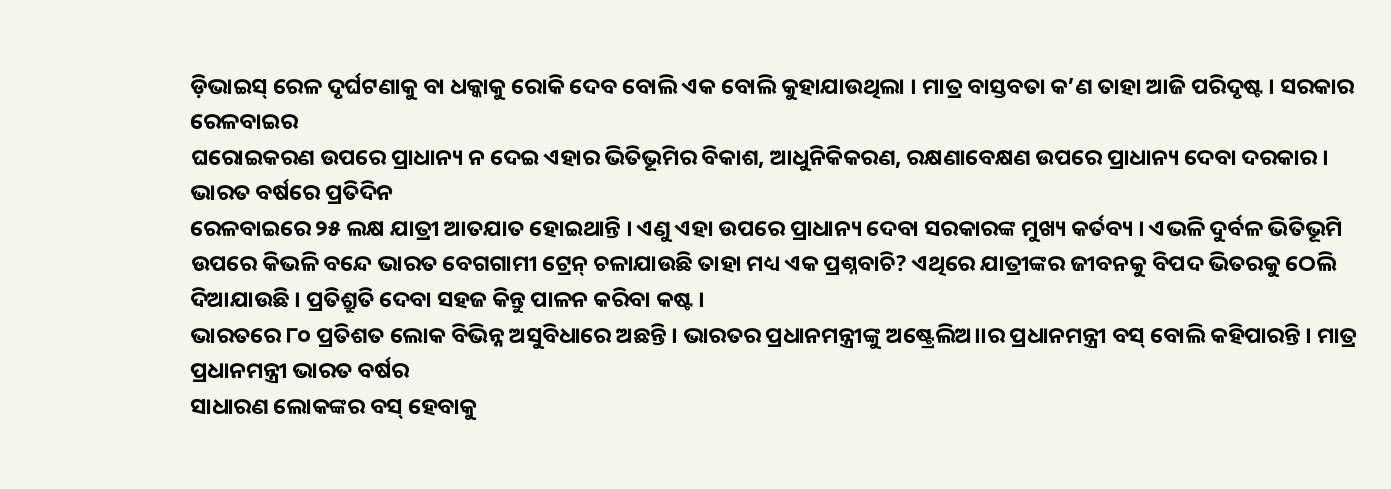ଡ଼ିଭାଇସ୍ ରେଳ ଦୃର୍ଘଟଣାକୁ ବା ଧକ୍କାକୁ ରୋକି ଦେବ ବୋଲି ଏକ ବୋଲି କୁହାଯାଉଥିଲା । ମାତ୍ର ବାସ୍ତବତା କ’ଣ ତାହା ଆଜି ପରିଦୃଷ୍ଟ । ସରକାର ରେଳବାଇର
ଘରୋଇକରଣ ଉପରେ ପ୍ରାଧାନ୍ୟ ନ ଦେଇ ଏହାର ଭିତିଭୂମିର ବିକାଶ, ଆଧୁନିକିକରଣ, ରକ୍ଷଣାବେକ୍ଷଣ ଉପରେ ପ୍ରାଧାନ୍ୟ ଦେବା ଦରକାର । ଭାରତ ବର୍ଷରେ ପ୍ରତିଦିନ
ରେଳବାଇରେ ୨୫ ଲକ୍ଷ ଯାତ୍ରୀ ଆତଯାତ ହୋଇଥାନ୍ତି । ଏଣୁ ଏହା ଉପରେ ପ୍ରାଧାନ୍ୟ ଦେବା ସରକାରଙ୍କ ମୁଖ୍ୟ କର୍ତବ୍ୟ । ଏଭଳି ଦୁର୍ବଳ ଭିତିଭୂମି ଉପରେ କିଭଳି ବନ୍ଦେ ଭାରତ ବେଗଗାମୀ ଟ୍ରେନ୍ ଚଳାଯାଉଛି ତାହା ମଧ୍ୟ ଏକ ପ୍ରଶ୍ନବାଚି? ଏଥିରେ ଯାତ୍ରୀଙ୍କର ଜୀବନକୁ ବିପଦ ଭିତରକୁ ଠେଲି ଦିଆଯାଉଛି । ପ୍ରତିଶ୍ରୁତି ଦେବା ସହଜ କିନ୍ତୁ ପାଳନ କରିବା କଷ୍ଟ ।
ଭାରତରେ ୮୦ ପ୍ରତିଶତ ଲୋକ ବିଭିନ୍ନ ଅସୁବିଧାରେ ଅଛନ୍ତି । ଭାରତର ପ୍ରଧାନମନ୍ତ୍ରୀଙ୍କୁ ଅଷ୍ଟ୍ରେଲିଅ।।ର ପ୍ରଧାନମନ୍ତ୍ରୀ ବସ୍ ବୋଲି କହିପାରନ୍ତି । ମାତ୍ର ପ୍ରଧାନମନ୍ତ୍ରୀ ଭାରତ ବର୍ଷର
ସାଧାରଣ ଲୋକଙ୍କର ବସ୍ ହେବାକୁ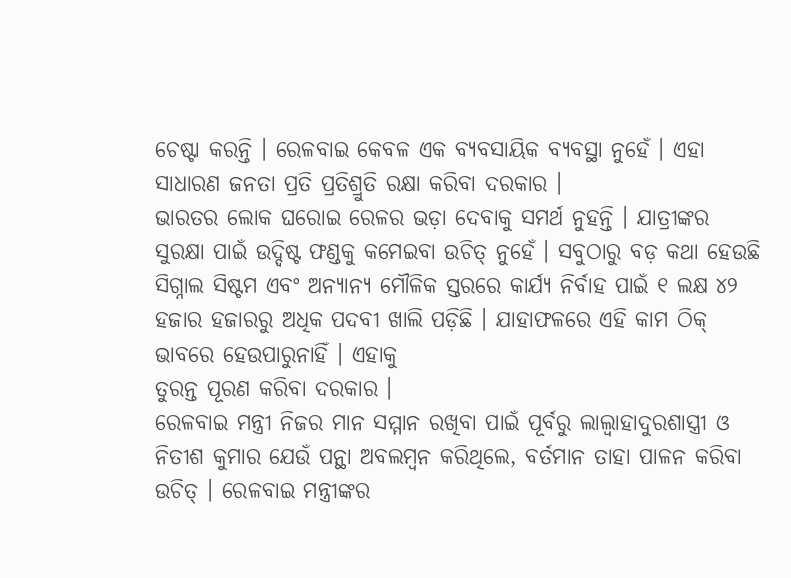ଚେଷ୍ଟା କରନ୍ତି । ରେଳବାଇ କେବଳ ଏକ ବ୍ୟବସାୟିକ ବ୍ୟବସ୍ଥା ନୁହେଁ । ଏହା ସାଧାରଣ ଜନତା ପ୍ରତି ପ୍ରତିଶ୍ରୁତି ରକ୍ଷା କରିବା ଦରକାର ।
ଭାରତର ଲୋକ ଘରୋଇ ରେଳର ଭଡ଼ା ଦେବାକୁ ସମର୍ଥ ନୁହନ୍ତି । ଯାତ୍ରୀଙ୍କର ସୁରକ୍ଷା ପାଇଁ ଉଦ୍ଦିଷ୍ଟ ଫଣ୍ଡକୁ କମେଇବା ଉଚିତ୍ ନୁହେଁ । ସବୁଠାରୁ ବଡ଼ କଥା ହେଉଛି ସିଗ୍ନାଲ ସିଷ୍ଟମ ଏବଂ ଅନ୍ୟାନ୍ୟ ମୌଳିକ ସ୍ତରରେ କାର୍ଯ୍ୟ ନିର୍ବାହ ପାଇଁ ୧ ଲକ୍ଷ ୪୨ ହଜାର ହଜାରରୁ ଅଧିକ ପଦବୀ ଖାଲି ପଡ଼ିଛି । ଯାହାଫଳରେ ଏହି କାମ ଠିକ୍ ଭାବରେ ହେଉପାରୁନାହିଁ । ଏହାକୁ
ତୁରନ୍ତ ପୂରଣ କରିବା ଦରକାର ।
ରେଳବାଇ ମନ୍ତ୍ରୀ ନିଜର ମାନ ସମ୍ମାନ ରଖିବା ପାଇଁ ପୂର୍ବରୁ ଲାଲ୍ବାହାଦୁରଶାସ୍ତ୍ରୀ ଓ ନିତୀଶ କୁମାର ଯେଉଁ ପନ୍ଥା ଅବଲମ୍ବନ କରିଥିଲେ, ବର୍ତମାନ ତାହା ପାଳନ କରିବା ଉଚିତ୍ । ରେଳବାଇ ମନ୍ତ୍ରୀଙ୍କର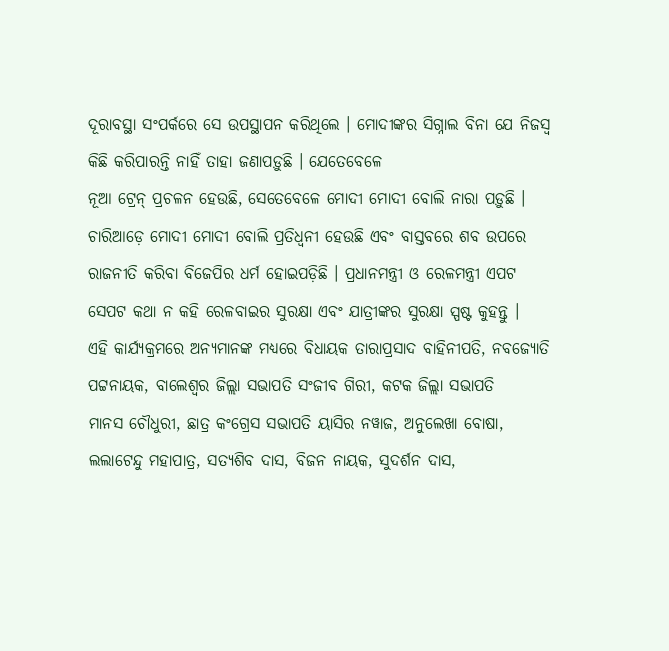ଦୂରାବସ୍ଥା ସଂପର୍କରେ ସେ ଉପସ୍ଥାପନ କରିଥିଲେ । ମୋଦୀଙ୍କର ସିଗ୍ନାଲ ବିନା ଯେ ନିଜସ୍ୱ କିଛି କରିପାରନ୍ତି ନାହିଁ ତାହା ଜଣାପଡ଼ୁଛି । ଯେତେବେଳେ
ନୂଆ ଟ୍ରେନ୍ ପ୍ରଚଳନ ହେଉଛି, ସେତେବେଳେ ମୋଦୀ ମୋଦୀ ବୋଲି ନାରା ପଡ଼ୁଛି । ଚାରିଆଡ଼େ ମୋଦୀ ମୋଦୀ ବୋଲି ପ୍ରତିଧ୍ୱନୀ ହେଉଛି ଏବଂ ବାସ୍ତବରେ ଶବ ଉପରେ ରାଜନୀତି କରିବା ବିଜେପିର ଧର୍ମ ହୋଇପଡ଼ିଛି । ପ୍ରଧାନମନ୍ତ୍ରୀ ଓ ରେଳମନ୍ତ୍ରୀ ଏପଟ ସେପଟ କଥା ନ କହି ରେଳବାଇର ସୁରକ୍ଷା ଏବଂ ଯାତ୍ରୀଙ୍କର ସୁରକ୍ଷା ସ୍ପଷ୍ଟ କୁହନ୍ତୁ ।
ଏହି କାର୍ଯ୍ୟକ୍ରମରେ ଅନ୍ୟମାନଙ୍କ ମଧ୍ୟରେ ବିଧାୟକ ତାରାପ୍ରସାଦ ବାହିନୀପତି, ନବଜ୍ୟୋତି ପଟ୍ଟନାୟକ, ବାଲେଶ୍ୱର ଜିଲ୍ଲା ସଭାପତି ସଂଜୀବ ଗିରୀ, କଟକ ଜିଲ୍ଲା ସଭାପତି
ମାନସ ଚୌଧୁରୀ, ଛାତ୍ର କଂଗ୍ରେସ ସଭାପତି ୟାସିର ନୱାଜ, ଅନୁଲେଖା ବୋଷା, ଲଲାଟେନ୍ଦୁ ମହାପାତ୍ର, ସତ୍ୟଶିବ ଦାସ, ବିଜନ ନାୟକ, ସୁଦର୍ଶନ ଦାସ,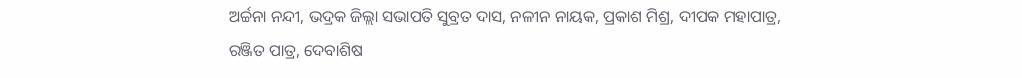ଅର୍ଚ୍ଚନା ନନ୍ଦୀ, ଭଦ୍ରକ ଜିଲ୍ଲା ସଭାପତି ସୁବ୍ରତ ଦାସ, ନଳୀନ ନାୟକ, ପ୍ରକାଶ ମିଶ୍ର, ଦୀପକ ମହାପାତ୍ର, ରଞ୍ଜିତ ପାତ୍ର, ଦେବାଶିଷ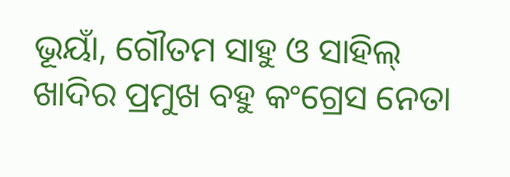ଭୂୟାଁ, ଗୌତମ ସାହୁ ଓ ସାହିଲ୍ ଖାଦିର ପ୍ରମୁଖ ବହୁ କଂଗ୍ରେସ ନେତା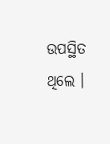ଉପସ୍ଥିତ ଥିଲେ ।